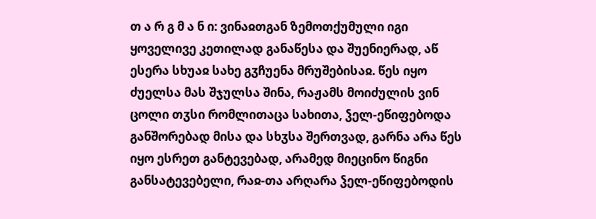თ ა რ გ მ ა ნ ი: ვინაჲთგან ზემოთქუმული იგი ყოველივე კეთილად განაწესა და შუენიერად, აწ ესერა სხუაჲ სახე გჳჩუენა მრუშებისაჲ. წეს იყო ძუელსა მას შჯულსა შინა, რაჟამს მოიძულის ვინ ცოლი თჳსი რომლითაცა სახითა, ჴელ-ეწიფებოდა განშორებად მისა და სხჳსა შერთვად, გარნა არა წეს იყო ესრეთ განტევებად, არამედ მიეცინო წიგნი განსატევებელი, რაჲ-თა არღარა ჴელ-ეწიფებოდის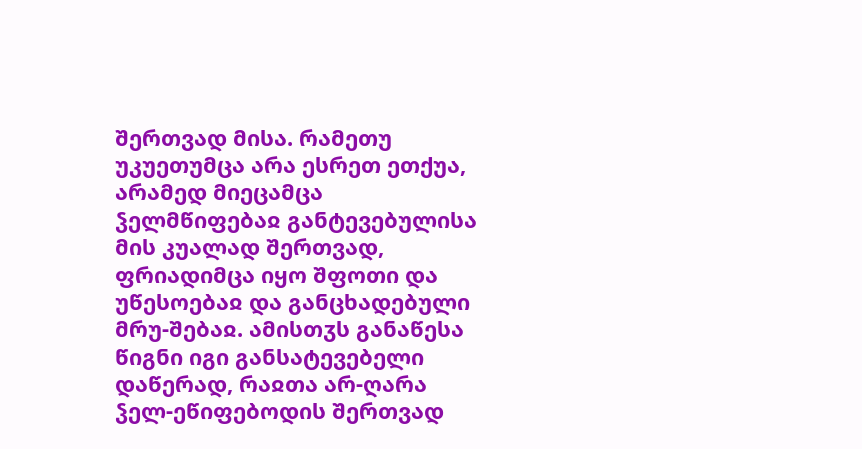შერთვად მისა. რამეთუ უკუეთუმცა არა ესრეთ ეთქუა, არამედ მიეცამცა ჴელმწიფებაჲ განტევებულისა მის კუალად შერთვად, ფრიადიმცა იყო შფოთი და უწესოებაჲ და განცხადებული მრუ-შებაჲ. ამისთჳს განაწესა წიგნი იგი განსატევებელი დაწერად, რაჲთა არ-ღარა ჴელ-ეწიფებოდის შერთვად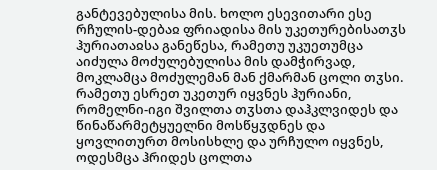განტევებულისა მის. ხოლო ესევითარი ესე რჩულის-დებაჲ ფრიადისა მის უკეთურებისათჳს ჰურიათაჲსა განეწესა, რამეთუ უკუეთუმცა აიძულა მოძულებულისა მის დამჭირვად, მოკლამცა მოძულემან მან ქმარმან ცოლი თჳსი. რამეთუ ესრეთ უკეთურ იყვნეს ჰურიანი, რომელნი-იგი შვილთა თჳსთა დაჰკლვიდეს და წინაწარმეტყუელნი მოსწყჳდნეს და ყოვლითურთ მოსისხლე და ურჩულო იყვნეს, ოდესმცა ჰრიდეს ცოლთა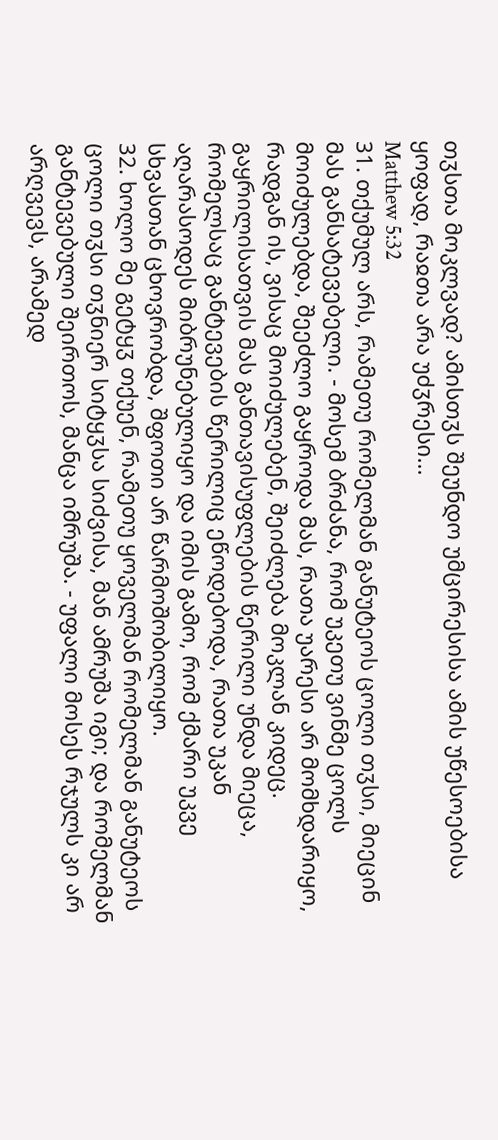თჳსთა მოკლვად? ამისთჳს შეუნდო უმცირესისა ამის უწესოებისა ყოფად, რაჲთა არა უძჳრესი...
Matthew 5:32
31. თქუმულ არს, რამეთუ რომელმან განუტეოს ცოლი თჳსი, მიეცინ მას განსატევებელი. - მოსემ ბრძანა, რომ უკეთუ ვინმე ცოლს მოიძულებდა, შეეძლო გაყროდა მას, რათა უარესი არ მომხდარიყო, რადგან ის, ვისაც მოიძულებენ, შეიძლება მოკლან კიდეც. გაყრილისათვის მას განთავისუფლების წერილი უნდა მიეცა, რომელსაც განტევების წერილიც ეწოდებოდა, რათა უკან აღარასოდეს მიბრუნებულიყო და იმის გამო, რომ ქმარი უკვე სხვასთან ცხოვრობდა, შფოთი არ წარმოშობილიყო.
32. ხოლო მე გეტყჳ თქუენ, რამეთუ ყოველმან რომელმან განუტეოს ცოლი თჳსი თჳნიერ სიტყჳსა სიძვისა, მან ამრუშა იგი; და რომელმან განტევებული შეირთოს, მანცა იმრუშა. - უფალი მოსეს რჯულს კი არ არღვევს, არამედ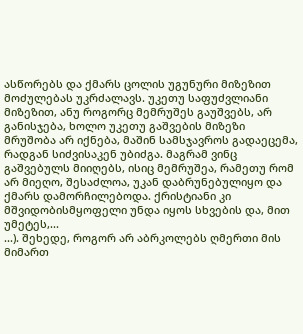ასწორებს და ქმარს ცოლის უგუნური მიზეზით მოძულებას უკრძალავს. უკეთუ საფუძვლიანი მიზეზით, ანუ როგორც მემრუშეს გაუშვებს, არ განისჯება, ხოლო უკეთუ გაშვების მიზეზი მრუშობა არ იქნება, მაშინ სამსჯავროს გადაეცემა, რადგან სიძვისაკენ უბიძგა. მაგრამ ვინც გაშვებულს მიიღებს, ისიც მემრუშეა, რამეთუ რომ არ მიეღო, შესაძლოა, უკან დაბრუნებულიყო და ქმარს დამორჩილებოდა. ქრისტიანი კი მშვიდობისმყოფელი უნდა იყოს სხვების და, მით უმეტეს,...
...). შეხედე, როგორ არ აბრკოლებს ღმერთი მის მიმართ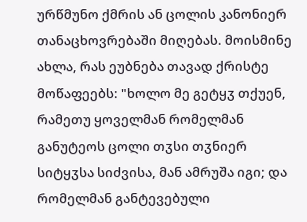ურწმუნო ქმრის ან ცოლის კანონიერ თანაცხოვრებაში მიღებას. მოისმინე ახლა, რას ეუბნება თავად ქრისტე მოწაფეებს: "ხოლო მე გეტყჳ თქუენ, რამეთუ ყოველმან რომელმან განუტეოს ცოლი თჳსი თჳნიერ სიტყჳსა სიძვისა, მან ამრუშა იგი; და რომელმან განტევებული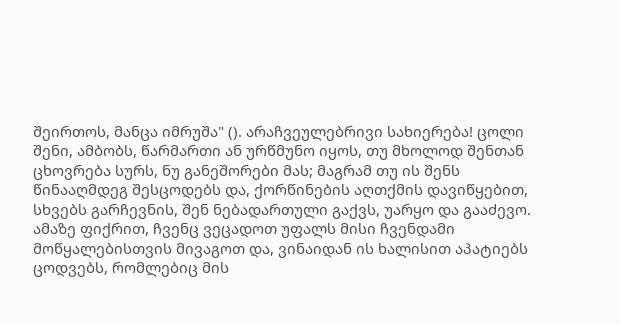შეირთოს, მანცა იმრუშა" (). არაჩვეულებრივი სახიერება! ცოლი შენი, ამბობს, წარმართი ან ურწმუნო იყოს, თუ მხოლოდ შენთან ცხოვრება სურს, ნუ განეშორები მას; მაგრამ თუ ის შენს წინააღმდეგ შესცოდებს და, ქორწინების აღთქმის დავიწყებით, სხვებს გარჩევნის, შენ ნებადართული გაქვს, უარყო და გააძევო. ამაზე ფიქრით, ჩვენც ვეცადოთ უფალს მისი ჩვენდამი მოწყალებისთვის მივაგოთ და, ვინაიდან ის ხალისით აპატიებს ცოდვებს, რომლებიც მის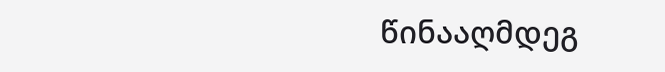წინააღმდეგ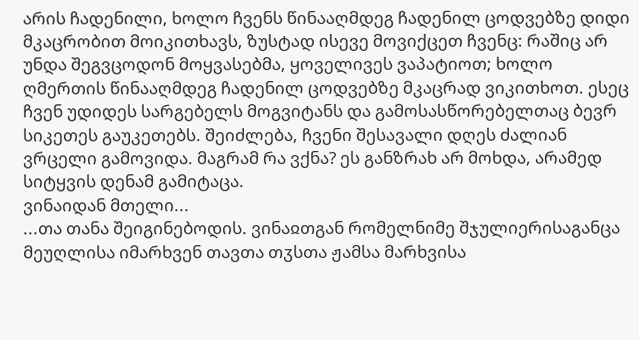არის ჩადენილი, ხოლო ჩვენს წინააღმდეგ ჩადენილ ცოდვებზე დიდი მკაცრობით მოიკითხავს, ზუსტად ისევე მოვიქცეთ ჩვენც: რაშიც არ უნდა შეგვცოდონ მოყვასებმა, ყოველივეს ვაპატიოთ; ხოლო ღმერთის წინააღმდეგ ჩადენილ ცოდვებზე მკაცრად ვიკითხოთ. ესეც ჩვენ უდიდეს სარგებელს მოგვიტანს და გამოსასწორებელთაც ბევრ სიკეთეს გაუკეთებს. შეიძლება, ჩვენი შესავალი დღეს ძალიან ვრცელი გამოვიდა. მაგრამ რა ვქნა? ეს განზრახ არ მოხდა, არამედ სიტყვის დენამ გამიტაცა.
ვინაიდან მთელი...
...თა თანა შეიგინებოდის. ვინაჲთგან რომელნიმე შჯულიერისაგანცა მეუღლისა იმარხვენ თავთა თჳსთა ჟამსა მარხვისა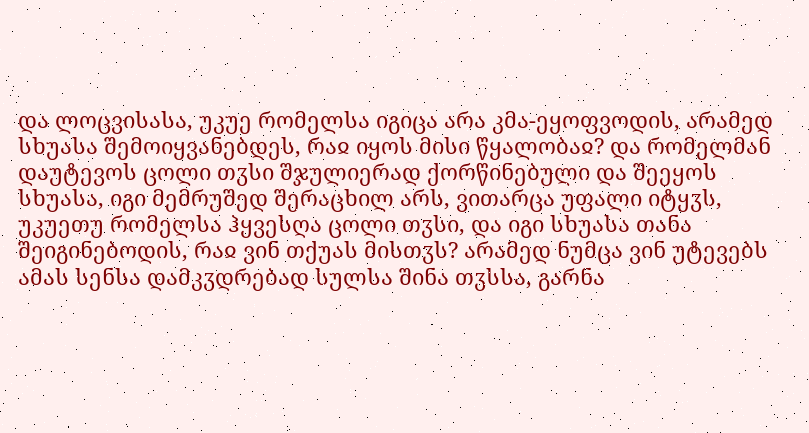და ლოცვისასა, უკუე რომელსა იგიცა არა კმა-ეყოფვოდის, არამედ სხუასა შემოიყვანებდეს, რაჲ იყოს მისი წყალობაჲ? და რომელმან დაუტევოს ცოლი თჳსი შჯულიერად ქორწინებული და შეეყოს სხუასა, იგი მემრუშედ შერაცხილ არს, ვითარცა უფალი იტყჳს, უკუეთუ რომელსა ჰყვესღა ცოლი თჳსი, და იგი სხუასა თანა შეიგინებოდის, რაჲ ვინ თქუას მისთჳს? არამედ ნუმცა ვინ უტევებს ამას სენსა დამკჳდრებად სულსა შინა თჳსსა, გარნა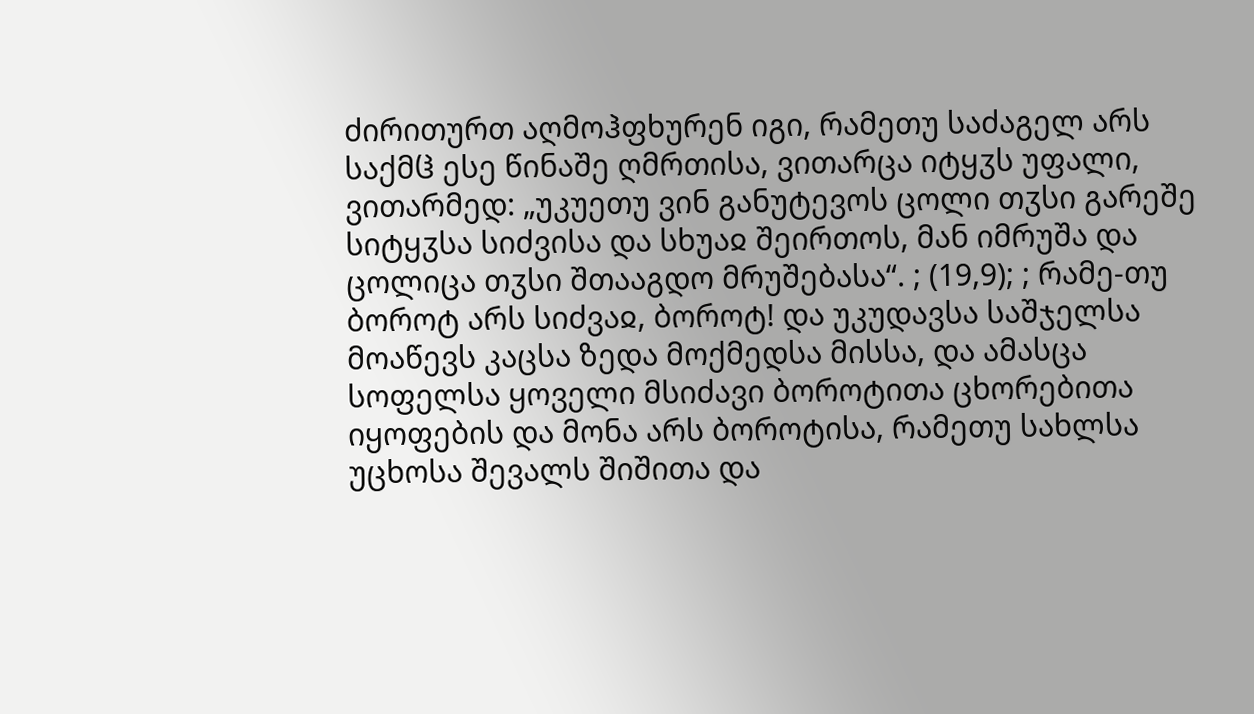ძირითურთ აღმოჰფხურენ იგი, რამეთუ საძაგელ არს საქმჱ ესე წინაშე ღმრთისა, ვითარცა იტყჳს უფალი, ვითარმედ: „უკუეთუ ვინ განუტევოს ცოლი თჳსი გარეშე სიტყჳსა სიძვისა და სხუაჲ შეირთოს, მან იმრუშა და ცოლიცა თჳსი შთააგდო მრუშებასა“. ; (19,9); ; რამე-თუ ბოროტ არს სიძვაჲ, ბოროტ! და უკუდავსა საშჯელსა მოაწევს კაცსა ზედა მოქმედსა მისსა, და ამასცა სოფელსა ყოველი მსიძავი ბოროტითა ცხორებითა იყოფების და მონა არს ბოროტისა, რამეთუ სახლსა უცხოსა შევალს შიშითა და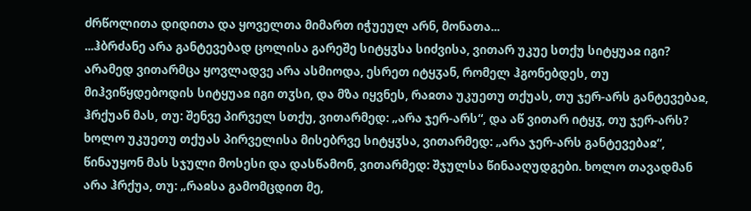ძრწოლითა დიდითა და ყოველთა მიმართ იჭუეულ არნ, მონათა...
...ჰბრძანე არა განტევებად ცოლისა გარეშე სიტყჳსა სიძვისა, ვითარ უკუე სთქუ სიტყუაჲ იგი? არამედ ვითარმცა ყოვლადვე არა ასმიოდა, ესრეთ იტყჳან, რომელ ჰგონებდეს, თუ მიჰვიწყდებოდის სიტყუაჲ იგი თჳსი, და მზა იყვნეს, რაჲთა უკუეთუ თქუას, თუ ჯერ-არს განტევებაჲ, ჰრქუან მას, თუ: შენვე პირველ სთქუ, ვითარმედ: „არა ჯერ-არს“, და აწ ვითარ იტყჳ, თუ ჯერ-არს? ხოლო უკუეთუ თქუას პირველისა მისებრვე სიტყჳსა, ვითარმედ: „არა ჯერ-არს განტევებაჲ“, წინაუყონ მას სჯული მოსესი და დასწამონ, ვითარმედ: შჯულსა წინააღუდგები. ხოლო თავადმან არა ჰრქუა, თუ: „რაჲსა გამომცდით მე,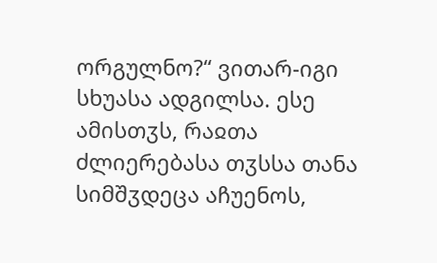ორგულნო?“ ვითარ-იგი სხუასა ადგილსა. ესე ამისთჳს, რაჲთა ძლიერებასა თჳსსა თანა სიმშჳდეცა აჩუენოს,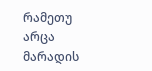რამეთუ არცა მარადის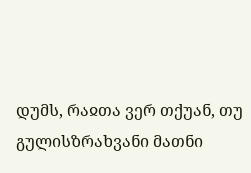დუმს, რაჲთა ვერ თქუან, თუ გულისზრახვანი მათნი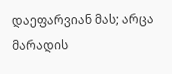დაეფარვიან მას; არცა მარადის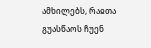ამხილებს, რაჲთა გუასწაოს ჩუენ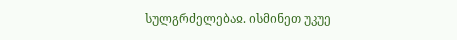სულგრძელებაჲ. ისმინეთ უკუე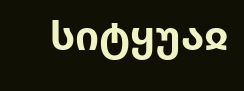სიტყუაჲ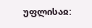უფლისაჲ: